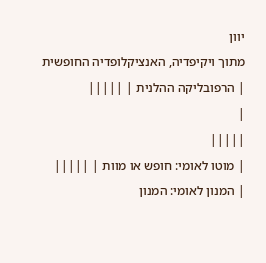יוון
מתוך ויקיפדיה, האנציקלופדיה החופשית
| הרפובליקה ההלנית | |||||
|
|||||
| מוטו לאומי: חופש או מוות | |||||
| המנון לאומי: המנון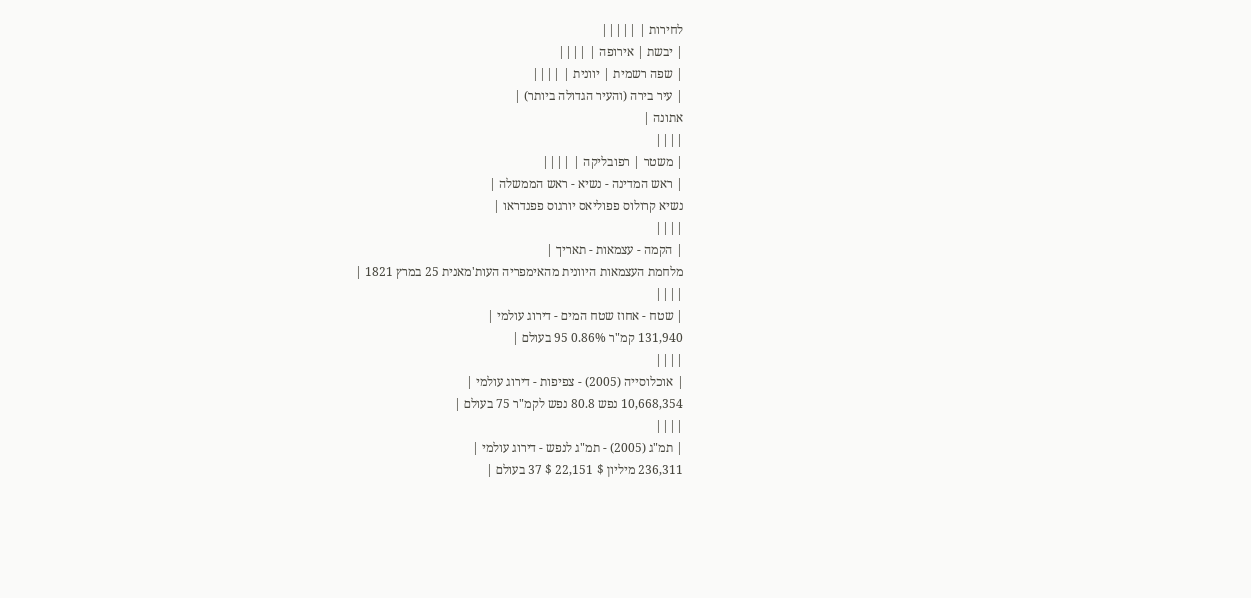לחירות | |||||
| יבשת | אירופה | ||||
| שפה רשמית | יוונית | ||||
| עיר בירה (והעיר הגדולה ביותר) |
אתונה |
||||
| משטר | רפובליקה | ||||
| ראש המדינה - נשיא - ראש הממשלה |
נשיא קרולוס פפוליאס יורגוס פפנדראו |
||||
| הקמה - עצמאות - תאריך |
מלחמת העצמאות היוונית מהאימפריה העות'מאנית 25 במרץ 1821 |
||||
| שטח - אחוז שטח המים - דירוג עולמי |
131,940 קמ"ר 0.86% 95 בעולם |
||||
| אוכלוסייה (2005) - צפיפות - דירוג עולמי |
10,668,354 נפש 80.8 נפש לקמ"ר 75 בעולם |
||||
| תמ"ג (2005) - תמ"ג לנפש - דירוג עולמי |
236,311 מיליון $ 22,151 $ 37 בעולם |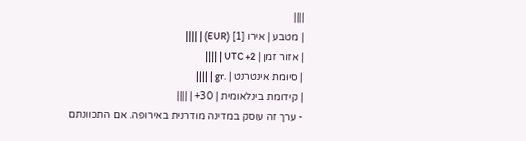||||
| מטבע | אירו [1] (EUR) | ||||
| אזור זמן | UTC +2 | ||||
| סיומת אינטרנט | .gr | ||||
| קידומת בינלאומית | 30+ | ||||
- ערך זה עוסק במדינה מודרנית באירופה. אם התכוונתם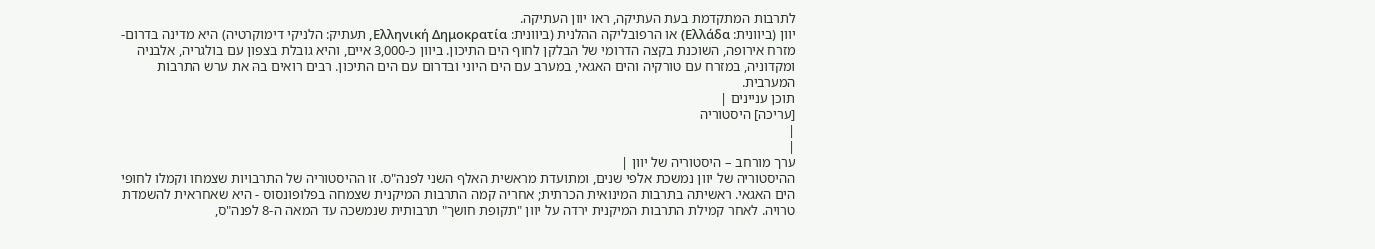לתרבות המתקדמת בעת העתיקה, ראו יוון העתיקה.
יוון (ביוונית: Ελλάδα) או הרפובליקה ההלנית (ביוונית: Ελληνική Δημοκρατία, תעתיק: הלניקי דימוקרטיה) היא מדינה בדרום-מזרח אירופה, השוכנת בקצה הדרומי של הבלקן לחוף הים התיכון. ביוון כ-3,000 איים, והיא גובלת בצפון עם בולגריה, אלבניה ומקדוניה, במזרח עם טורקיה והים האגאי, במערב עם הים היוני ובדרום עם הים התיכון. רבים רואים בהּ את ערש התרבות המערבית.
תוכן עניינים |
[עריכה] היסטוריה
|
|
ערך מורחב – היסטוריה של יוון |
ההיסטוריה של יוון נמשכת אלפי שנים, ומתועדת מראשית האלף השני לפנה"ס. זו ההיסטוריה של התרבויות שצמחו וקמלו לחופי הים האגאי. ראשיתה בתרבות המינואית הכרתית; אחריה קמה התרבות המיקנית שצמחה בפלופונסוס - היא שאחראית להשמדת טרויה. לאחר קמילת התרבות המיקנית ירדה על יוון "תקופת חושך" תרבותית שנמשכה עד המאה ה-8 לפנה"ס,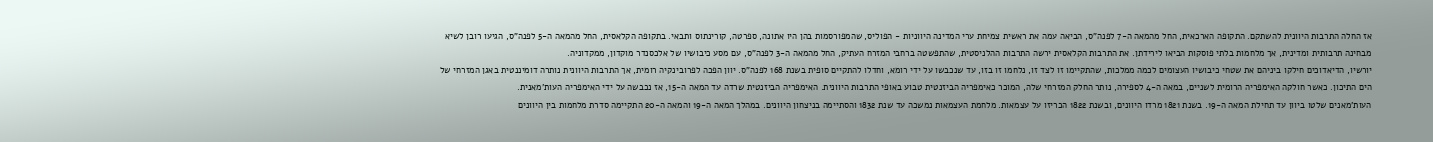אז החלה התרבות היוונית להשתקם. התקופה הארכאית, החל מהמאה ה-7 לפנה"ס, הביאה עמה את ראשית צמיחת ערי המדינה היווניות - הפוליס, שהמפורסמות בהן היו אתונה, ספרטה, קורינתוס ותבאי. בתקופה הקלאסית, החל מהמאה ה-5 לפנה"ס, הגיעו רובן לשיא מבחינה תרבותית ומדינית, אך מלחמות בלתי פוסקות הביאו לירידתן. את התרבות הקלאסית ירשה התרבות ההלניסטית, שהתפשטה ברחבי המזרח העתיק, החל מהמאה ה-3 לפנה"ס, עם מסע כיבושיו של אלכסנדר מוקדון, ממקדוניה.
יורשיו, הדיאדוכים חילקו ביניהם את שטחי כיבושיו העצומים לכמה ממלכות, שהתקיימו זו לצד זו, נלחמו זו בזו, עד שנכבשו על ידי רומא, וחדלו להתקיים סופית בשנת 168 לפנה"ס. יוון הפכה לפרובינקיה רומית, אך התרבות היוונית נותרה דומיננטית באגן המזרחי של הים התיכון. כאשר חולקה האימפריה הרומית לשניים, במאה ה-4 לספירה, נותר החלק המזרחי שלה, המוכר כאימפריה הביזנטית טבוע באופי התרבות היוונית. האימפריה הביזנטית שרדה עד המאה ה-15, אז נכבשה על ידי האימפריה העות'מאנית.
העות'מאנים שלטו ביוון עד תחילת המאה ה-19. בשנת 1821 מרדו היוונים, ובשנת 1822 הכריזו על עצמאות. מלחמת העצמאות נמשכה עד שנת 1832 והסתיימה בניצחון היוונים. במהלך המאה ה-19 והמאה ה-20 התקיימה סדרת מלחמות בין היוונים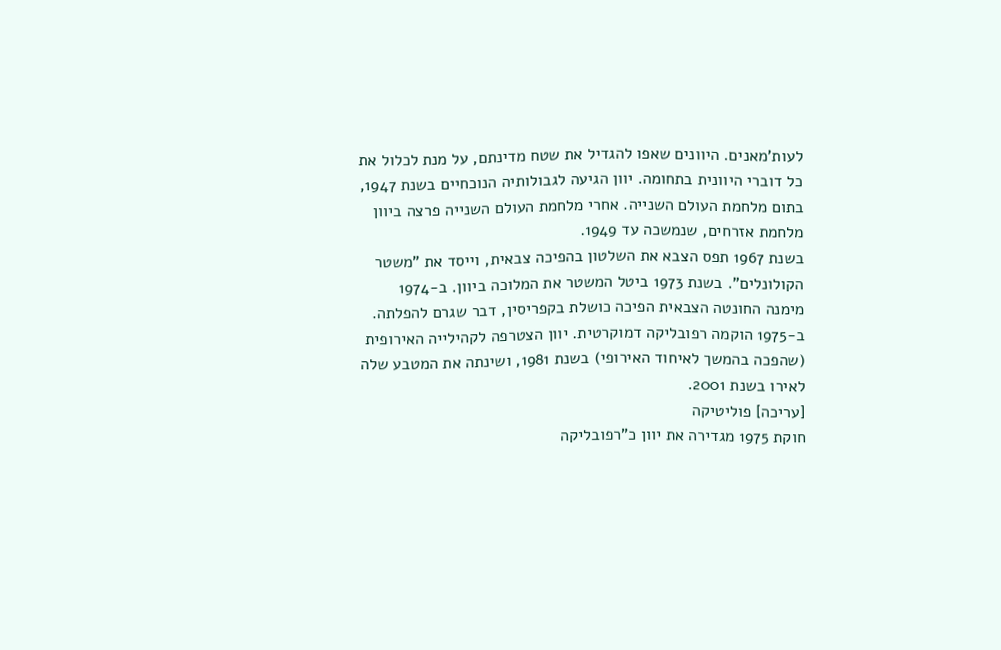לעות'מאנים. היוונים שאפו להגדיל את שטח מדינתם, על מנת לכלול את כל דוברי היוונית בתחומה. יוון הגיעה לגבולותיה הנוכחיים בשנת 1947, בתום מלחמת העולם השנייה. אחרי מלחמת העולם השנייה פרצה ביוון מלחמת אזרחים, שנמשכה עד 1949.
בשנת 1967 תפס הצבא את השלטון בהפיכה צבאית, וייסד את "משטר הקולונלים". בשנת 1973 ביטל המשטר את המלוכה ביוון. ב-1974 מימנה החונטה הצבאית הפיכה כושלת בקפריסין, דבר שגרם להפלתה. ב-1975 הוקמה רפובליקה דמוקרטית. יוון הצטרפה לקהילייה האירופית (שהפכה בהמשך לאיחוד האירופי) בשנת 1981, ושינתה את המטבע שלה לאירו בשנת 2001.
[עריכה] פוליטיקה
חוקת 1975 מגדירה את יוון כ"רפובליקה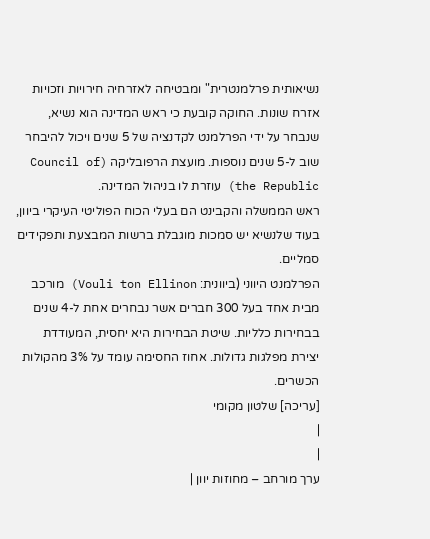נשיאותית פרלמנטרית" ומבטיחה לאזרחיה חירויות וזכויות אזרח שונות. החוקה קובעת כי ראש המדינה הוא נשיא, שנבחר על ידי הפרלמנט לקדנציה של 5 שנים ויכול להיבחר שוב ל-5 שנים נוספות. מועצת הרפובליקה (Council of the Republic) עוזרת לו בניהול המדינה.
ראש הממשלה והקבינט הם בעלי הכוח הפוליטי העיקרי ביוון, בעוד שלנשיא יש סמכות מוגבלת ברשות המבצעת ותפקידים סמליים.
הפרלמנט היווני (ביוונית: Vouli ton Ellinon) מורכב מבית אחד בעל 300 חברים אשר נבחרים אחת ל-4 שנים בבחירות כלליות. שיטת הבחירות היא יחסית, המעודדת יצירת מפלגות גדולות. אחוז החסימה עומד על 3% מהקולות הכשרים.
[עריכה] שלטון מקומי
|
|
ערך מורחב – מחוזות יוון |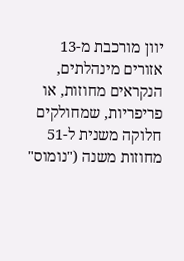יוון מורכבת מ-13 אזורים מינהלתים, הנקראים מחוזות, או פריפריות, שמחולקים חלוקה משנית ל-51 מחוזות משנה ("נומוס"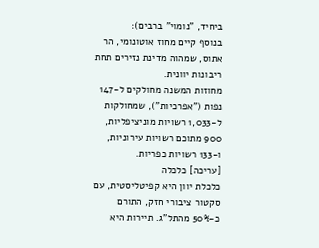ביחיד, "נומוי" ברבים):
בנוסף קיים מחוז אוטונומי, הר אתוס, שמהוה מדינת נזירים תחת ריבונות יוונית.
מחוזות המשנה מחולקים ל-147 נפות ("אפרכיות"), שמחולקות ל-1,033 רשויות מוניציפליות, 900 מתוכם רשויות עירוניות, ו-133 רשויות כפריות.
[עריכה] כלכלה
כלכלת יוון היא קפיטליסטית, עם סקטור ציבורי חזק, התורם כ-50% מהתל"ג. תיירות היא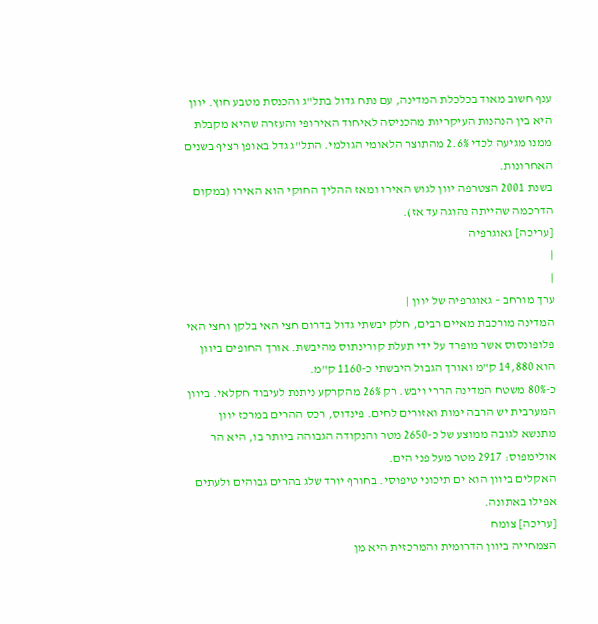ענף חשוב מאוד בכלכלת המדינה, עם נתח גדול בתל"ג והכנסת מטבע חוץ. יוון היא בין הנהנות העיקריות מהכניסה לאיחוד האירופי והעזרה שהיא מקבלת ממנו מגיעה לכדי 2.6% מהתוצר הלאומי הגולמי. התל"ג גדל באופן רציף בשנים האחרונות.
בשנת 2001 הצטרפה יוון לגוש האירו ומאז ההליך החוקי הוא האירו (במקום הדרכמה שהייתה נהוגה עד אז).
[עריכה] גאוגרפיה
|
|
ערך מורחב – גאוגרפיה של יוון |
המדינה מורכבת מאיים רבים, חלק יבשתי גדול בדרום חצי האי בלקן וחצי האי פלופונסוס אשר מופרד על ידי תעלת קורינתוס מהיבשת. אורך החופים ביוון הוא 14,880 ק"מ ואורך הגבול היבשתי כ-1160 ק"מ.
כ-80% משטח המדינה הררי ויבש. רק 26% מהקרקע ניתנת לעיבוד חקלאי. ביוון המערבית יש הרבה ימות ואזורים לחים. פינדוס, רכס ההרים במרכז יוון מתנשא לגובה ממוצע של כ-2650 מטר והנקודה הגבוהה ביותר בו, היא הר אולימפוס: 2917 מטר מעל פני הים.
האקלים ביוון הוא ים תיכוני טיפוסי. בחורף יורד שלג בהרים גבוהים ולעתים אפילו באתונה.
[עריכה] צומח
הצמחייה ביוון הדרומית והמרכזית היא מן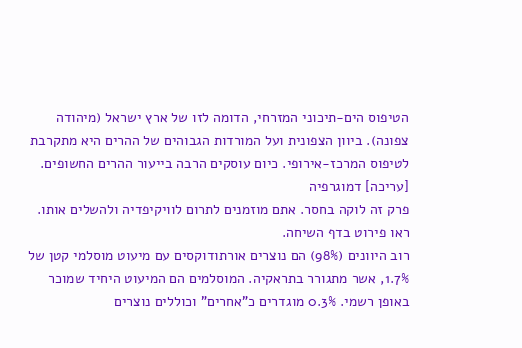הטיפוס הים-תיכוני המזרחי, הדומה לזו של ארץ ישראל (מיהודה צפונה). ביוון הצפונית ועל המורדות הגבוהים של ההרים היא מתקרבת לטיפוס המרכז-אירופי. כיום עוסקים הרבה בייעור ההרים החשופים.
[עריכה] דמוגרפיה
פרק זה לוקה בחסר. אתם מוזמנים לתרום לוויקיפדיה ולהשלים אותו. ראו פירוט בדף השיחה.
רוב היוונים (98%) הם נוצרים אורתודוקסים עם מיעוט מוסלמי קטן של 1.7%, אשר מתגורר בתראקיה. המוסלמים הם המיעוט היחיד שמוכר באופן רשמי. 0.3% מוגדרים כ"אחרים" וכוללים נוצרים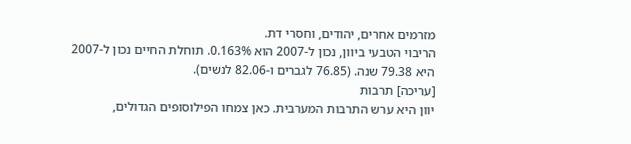מזרמים אחרים, יהודים, וחסרי דת.
הריבוי הטבעי ביוון, נכון ל-2007 הוא 0.163%. תוחלת החיים נכון ל-2007 היא 79.38 שנה. (76.85 לגברים ו-82.06 לנשים).
[עריכה] תרבות
יוון היא ערש התרבות המערבית. כאן צמחו הפילוסופים הגדולים,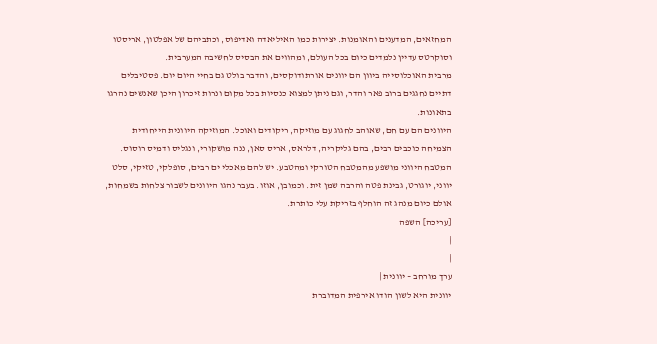המחזאים, המדענים והאומנות. יצירות כמו האיליאדה ואדיפוס, וכתביהם של אפלטון, אריסטו וסוקרטס עדיין נלמדים כיום בכל העולם, ומהווים את הבסיס לחשיבה המערבית.
מרבית האוכלוסייה ביוון הם יוונים אורתודוקסים, והדבר בולט גם בחיי היום יום. פסטיבלים דתיים נחגגים ברוב פאר והדר, וגם ניתן למצוא כנסיות בכל מקום ונרות זיכרון היכן שאנשים נהרגו בתאונות.
היוונים הם עם חם, שאוהב לחגוג עם מוזיקה, ריקודים ואוכל. המוזיקה היוונית הייחודית הצמיחה כוכבים רבים, בהם גליקריה, דלראס, אריס סאן, ננה מושקורי, ונגליס ודמיס רוסוס. המטבח היווני מושפע מהמטבח הטורקי ומהטבע. יש להם מאכלי ים רבים, סופלקי, טזיקי, סלט יווני, יוגורט, גבינת פטה והרבה שמן זית. וכמובן, אוזו. בעבר נהגו היוונים לשבור צלחות בשמחות, אולם כיום מנהג זה הוחלף בזריקת עלי כותרת.
[עריכה] השפה
|
|
ערך מורחב – יוונית |
יוונית היא לשון הודו אירפית המדוברת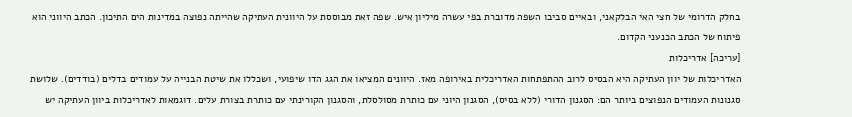בחלק הדרומי של חצי האי הבלקאני, ובאיים סביבו השפה מדוברת בפי עשרה מיליון איש. שפה זאת מבוססת על היוונית העתיקה שהייתה נפוצה במדינות הים התיכון. הכתב היווני הוא פיתוח של הכתב הכנעני הקדום.
[עריכה] אדריכלות
האדריכלות של יוון העתיקה היא הבסיס לרוב ההתפתחות האדריכלית באירופה מאז. היוונים המציאו את הגג הדו שיפועי, ושכללו את שיטת הבנייה על עמודים בדלים (בודדים). שלושת סגנונות העמודים הנפוצים ביותר הם: הסגנון הדורי (ללא בסיס), הסגנון היוני עם כותרת מסולסלת, והסגנון הקורינתי עם כותרת בצורת עלים. דוגמאות לאדריכלות ביוון העתיקה יש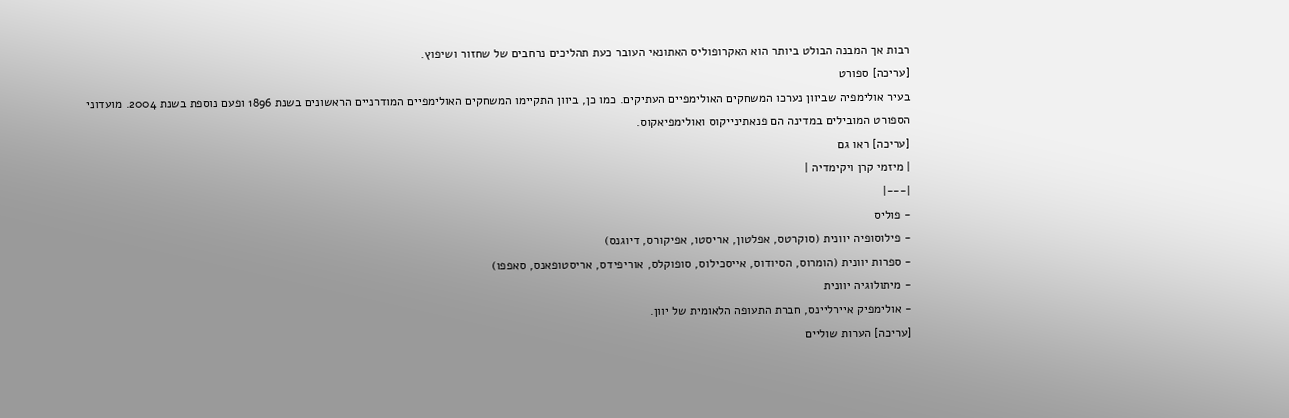רבות אך המבנה הבולט ביותר הוא האקרופוליס האתונאי העובר כעת תהליכים נרחבים של שחזור ושיפוץ.
[עריכה] ספורט
בעיר אולימפיה שביוון נערכו המשחקים האולימפיים העתיקים. כמו כן, ביוון התקיימו המשחקים האולימפיים המודרניים הראשונים בשנת 1896 ופעם נוספת בשנת 2004. מועדוני הספורט המובילים במדינה הם פנאתינייקוס ואולימפיאקוס.
[עריכה] ראו גם
| מיזמי קרן ויקימדיה |
|---|
- פוליס
- פילוסופיה יוונית (סוקרטס, אפלטון, אריסטו, אפיקורס, דיוגנס)
- ספרות יוונית (הומרוס, הסיודוס, אייסכילוס, סופוקלס, אוריפידס, אריסטופאנס, סאפפו)
- מיתולוגיה יוונית
- אולימפיק איירליינס, חברת התעופה הלאומית של יוון.
[עריכה] הערות שוליים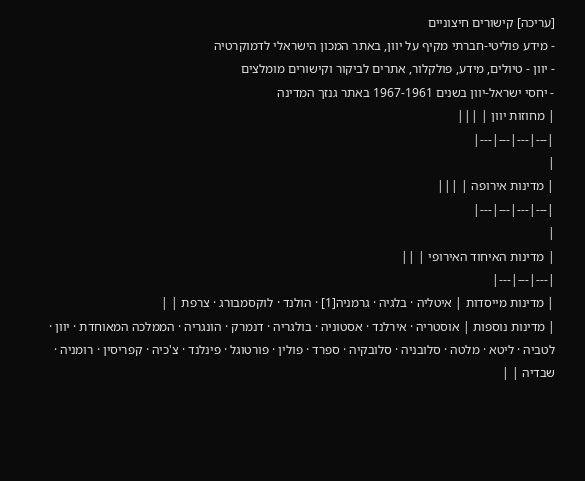[עריכה] קישורים חיצוניים
- מידע פוליטי-חברתי מקיף על יוון, באתר המכון הישראלי לדמוקרטיה
- יוון - טיולים, מידע, פולקלור, אתרים לביקור וקישורים מומלצים
- יחסי ישראל-יוון בשנים 1967-1961 באתר גנזך המדינה
| מחוזות יוון | |||
|---|---|---|---|
|
| מדינות אירופה | |||
|---|---|---|---|
|
| מדינות האיחוד האירופי | ||
|---|---|---|
| מדינות מייסדות | איטליה · בלגיה · גרמניה[1] · הולנד · לוקסמבורג · צרפת | |
| מדינות נוספות | אוסטריה · אירלנד · אסטוניה · בולגריה · דנמרק · הונגריה · הממלכה המאוחדת · יוון · לטביה · ליטא · מלטה · סלובניה · סלובקיה · ספרד · פולין · פורטוגל · פינלנד · צ'כיה · קפריסין · רומניה · שבדיה | |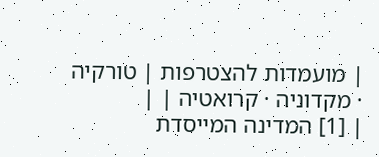| מועמדות להצטרפות | טורקיה · מקדוניה · קרואטיה | |
| [1] המדינה המייסדת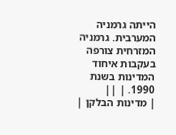הייתה גרמניה המערבית. גרמניה המזרחית צורפה בעקבות איחוד המדינות בשנת 1990. | ||
| מדינות הבלקן |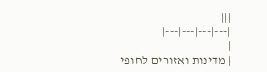|||
|---|---|---|---|
|
| מדינות ואזורים לחופי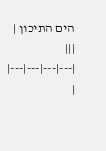הים התיכון | |||
|---|---|---|---|
|